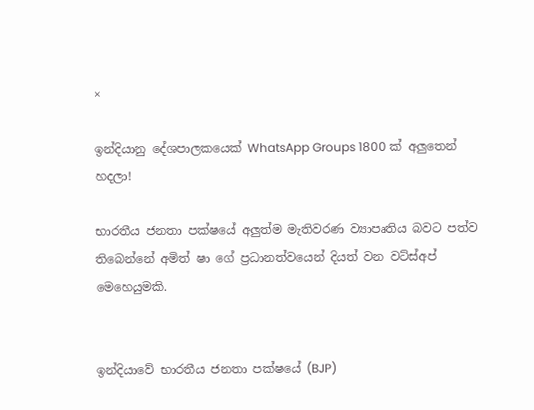×

ඉන්දියානු දේශපාලකයෙක් WhatsApp Groups 1800 ක් අලුතෙන් හදලා!

භාරතීය ජනතා පක්ෂයේ අලුත්ම මැතිවරණ ව්‍යාපෘතිය බවට පත්ව තිබෙන්නේ අමිත් ෂා ගේ ප්‍රධානත්වයෙන් දියත් වන වට්ස්අප් මෙහෙයුමකි.


ඉන්දියාවේ භාරතීය ජනතා පක්ෂයේ (BJP)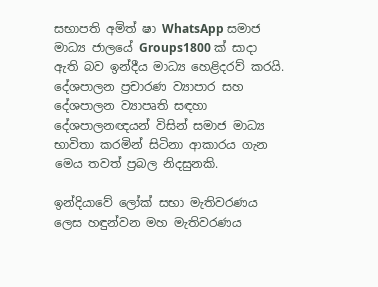සභාපති අමිත් ෂා WhatsApp සමාජ මාධ්‍ය ජාලයේ Groups1800 ක් සාදා ඇති බව ඉන්දීය මාධ්‍ය හෙළිදරව් කරයි. දේශපාලන ප්‍රචාරණ ව්‍යාපාර සහ දේශපාලන ව්‍යාපෘති සඳහා දේශපාලනඥයන් විසින් සමාජ මාධ්‍ය භාවිතා කරමින් සිටිනා ආකාරය ගැන මෙය තවත් ප්‍රබල නිදසුනකි.

ඉන්දියාවේ ලෝක් සභා මැතිවරණය ලෙස හඳුන්වන මහ මැතිවරණය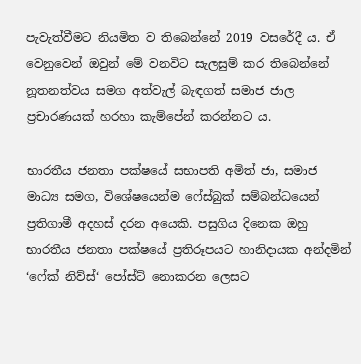පැවැත්වීමට නියමිත ව තිබෙන්නේ 2019 වසරේදී ය. ඒ වෙනුවෙන් ඔවුන් මේ වනවිට සැලසුම් කර තිබෙන්නේ නූතනත්වය සමග අත්වැල් බැඳගත් සමාජ ජාල ප්‍රචාරණයක් හරහා කැම්පේන් කරන්නට ය.

භාරතීය ජනතා පක්ෂයේ සභාපති අමිත් ජා, සමාජ මාධ්‍ය සමග, විශේෂයෙන්ම ෆේස්බුක් සම්බන්ධයෙන් ප්‍රතිගාමී අදහස් දරන අයෙකි. පසුගිය දිනෙක ඔහු භාරතීය ජනතා පක්ෂයේ ප්‍රතිරූපයට හානිදායක අන්දමින් ‘ෆේක් නිව්ස්‘ පෝස්ට් නොකරන ලෙසට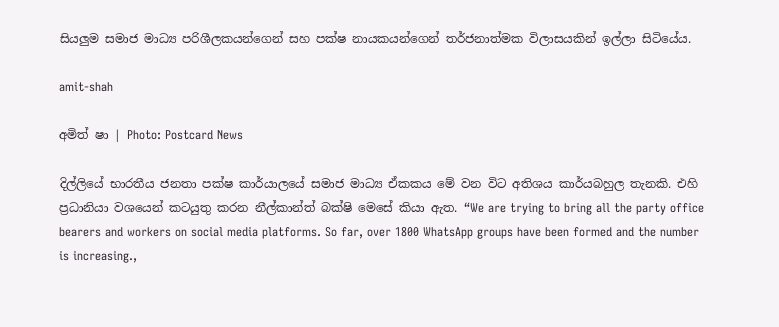සියලුම සමාජ මාධ්‍ය පරිශීලකයන්ගෙන් සහ පක්ෂ නායකයන්ගෙන් තර්ජනාත්මක විලාසයකින් ඉල්ලා සිටියේය.

amit-shah

අමිත් ෂා | Photo: Postcard News

දිල්ලියේ භාරතීය ජනතා පක්ෂ කාර්යාලයේ සමාජ මාධ්‍ය ඒකකය මේ වන විට අතිශය කාර්යබහුල තැනකි. එහි ප්‍රධානියා වශයෙන් කටයුතු කරන නීල්කාන්ත් බක්ෂි මෙසේ කියා ඇත. “We are trying to bring all the party office bearers and workers on social media platforms. So far, over 1800 WhatsApp groups have been formed and the number is increasing.,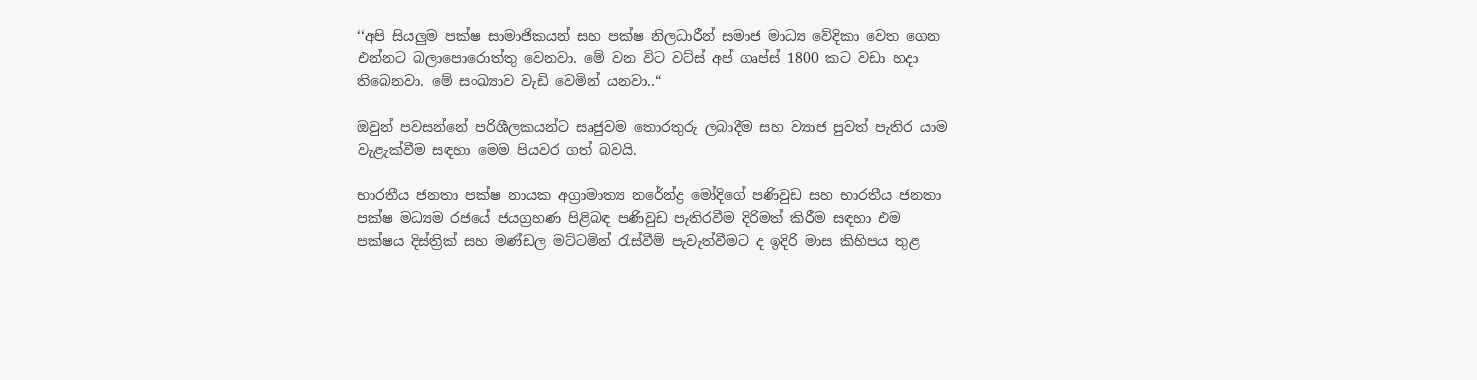‘‘අපි සියලුම පක්ෂ සාමාජිකයන් සහ පක්ෂ නිලධාරීන් සමාජ මාධ්‍ය වේදිකා වෙත ගෙන එන්නට බලාපොරොත්තු වෙනවා. මේ වන විට වට්ස් අප් ගෘප්ස් 1800 කට වඩා හදා තිබෙනවා. මේ සංඛ්‍යාව වැඩි වෙමින් යනවා..“

ඔවුන් පවසන්නේ පරිශීලකයන්ට සෘජුවම තොරතුරු ලබාදීම සහ ව්‍යාජ පුවත් පැතිර යාම වැළැක්වීම සඳහා මෙම පියවර ගත් බවයි.

භාරතීය ජනතා පක්ෂ නායක අග්‍රාමාත්‍ය නරේන්ද්‍ර මෝදිගේ පණිවුඩ සහ භාරතීය ජනතා පක්ෂ මධ්‍යම රජයේ ජයග්‍රහණ පිළිබඳ පණිවුඩ පැතිරවීම දිරිමත් කිරීම සඳහා එම පක්ෂය දිස්ත්‍රික් සහ මණ්ඩල මට්ටමින් රැස්වීම් පැවැත්වීමට ද ඉදිරි මාස කිහිපය තුළ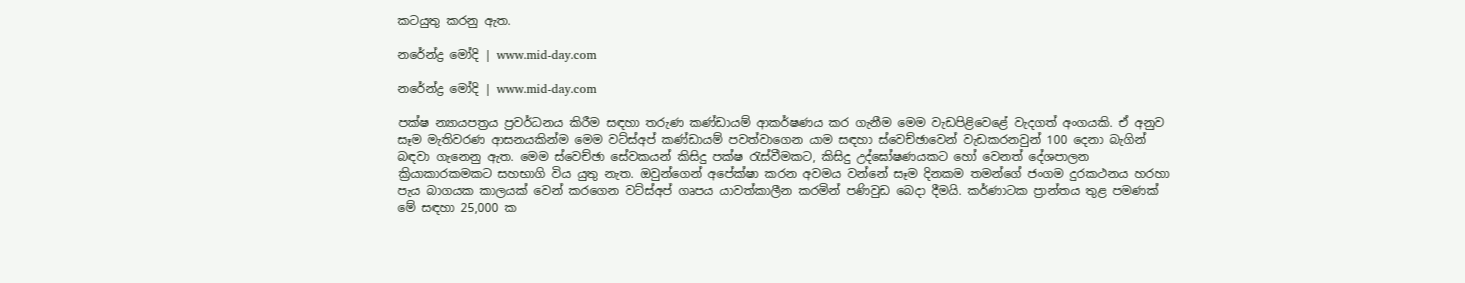කටයුතු කරනු ඇත.

නරේන්ද්‍ර මෝදි | www.mid-day.com

නරේන්ද්‍ර මෝදි | www.mid-day.com

පක්ෂ න්‍යායපත්‍රය ප්‍රවර්ධනය කිරීම සඳහා තරුණ කණ්ඩායම් ආකර්ෂණය කර ගැනීම මෙම වැඩපිළිවෙළේ වැදගත් අංගයකි. ඒ අනුව සෑම මැතිවරණ ආසනයකින්ම මෙම වට්ස්අප් කණ්ඩායම් පවත්වාගෙන යාම සඳහා ස්වෙච්ඡාවෙන් වැඩකරනවුන් 100 දෙනා බැගින් බඳවා ගැනෙනු ඇත. මෙම ස්වෙච්ඡා සේවකයන් කිසිදු පක්ෂ රැස්වීමකට, කිසිදු උද්ඝෝෂණයකට හෝ වෙනත් දේශපාලන ක්‍රියාකාරකමකට සහභාගි විය යුතු නැත. ඔවුන්ගෙන් අපේක්ෂා කරන අවමය වන්නේ සෑම දිනකම තමන්ගේ ජංගම දුරකථනය හරහා පැය බාගයක කාලයක් වෙන් කරගෙන වට්ස්අප් ගෘපය යාවත්කාලීන කරමින් පණිවුඩ බෙදා දීමයි. කර්ණාටක ප්‍රාන්තය තුළ පමණක් මේ සඳහා 25,000 ක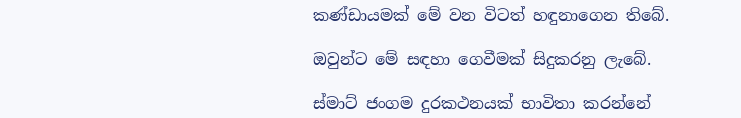කණ්ඩායමක් මේ වන විටත් හඳුනාගෙන තිබේ.

ඔවුන්ට මේ සඳහා ගෙවීමක් සිදුකරනු ලැබේ.

ස්මාට් ජංගම දුරකථනයක් භාවිතා කරන්නේ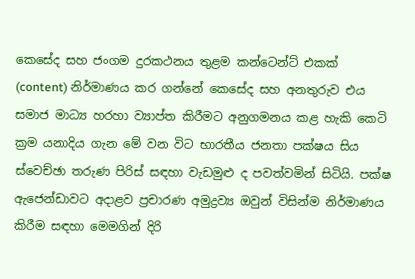කෙසේද සහ ජංගම දුරකථනය තුළම කන්ටෙන්ට් එකක් (content) නිර්මාණය කර ගන්නේ කෙසේද සහ අනතුරුව එය සමාජ මාධ්‍ය හරහා ව්‍යාප්ත කිරීමට අනුගමනය කළ හැකි කෙටි ක්‍රම යනාදිය ගැන මේ වන විට භාරතීය ජනතා පක්ෂය සිය ස්වෙච්ඡා තරුණ පිරිස් සඳහා වැඩමුළු ද පවත්වමින් සිටියි. පක්ෂ ඇජෙන්ඩාවට අදාළව ප්‍රචාරණ අමුද්‍රව්‍ය ඔවුන් විසින්ම නිර්මාණය කිරීම සඳහා මෙමගින් දිරි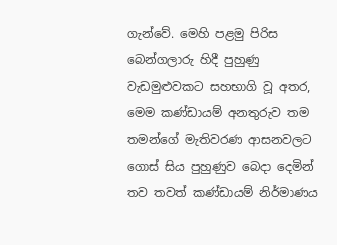ගැන්වේ. මෙහි පළමු පිරිස බෙන්ගලාරු හිදී පුහුණු වැඩමුළුවකට සහභාගි වූ අතර, මෙම කණ්ඩායම් අනතුරුව තම තමන්ගේ මැතිවරණ ආසනවලට ගොස් සිය පුහුණුව බෙදා දෙමින් තව තවත් කණ්ඩායම් නිර්මාණය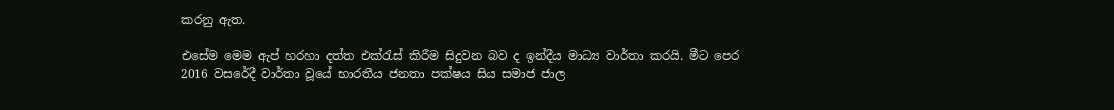කරනු ඇත.

එසේම මෙම ඇප් හරහා දත්ත එක්රැස් කිරීම සිදුවන බව ද ඉන්දීය මාධ්‍ය වාර්තා කරයි. මීට පෙර 2016 වසරේදී වාර්තා වූයේ භාරතීය ජනතා පක්ෂය සිය සමාජ ජාල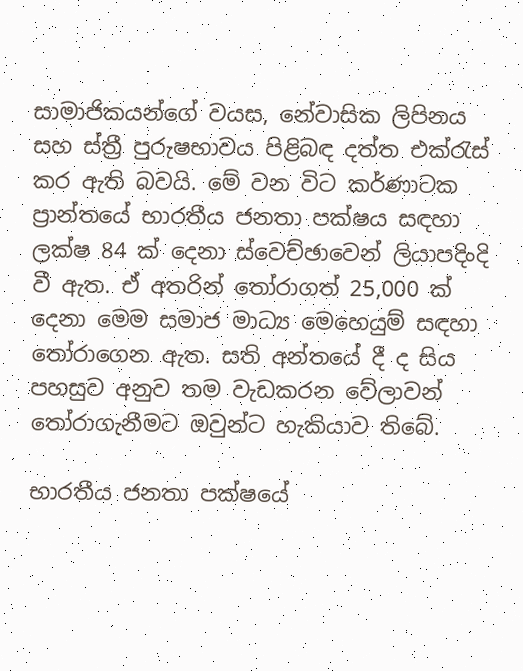සාමාජිකයන්ගේ වයස, නේවාසික ලිපිනය සහ ස්ත්‍රී පුරුෂභාවය පිළිබඳ දත්ත එක්රැස් කර ඇති බවයි. මේ වන විට කර්ණාටක ප්‍රාන්තයේ භාරතීය ජනතා පක්ෂය සඳහා ලක්ෂ 84 ක් දෙනා ස්වෙච්ඡාවෙන් ලියාපදිංදි වී ඇත. ඒ අතරින් තෝරාගත් 25,000 ක් දෙනා මෙම සමාජ මාධ්‍ය මෙහෙයුම් සඳහා තෝරාගෙන ඇත. සති අන්තයේ දී ද සිය පහසුව අනුව තම වැඩකරන වේලාවන් තෝරාගැනීමට ඔවුන්ට හැකියාව තිබේ.

භාරතීය ජනතා පක්ෂයේ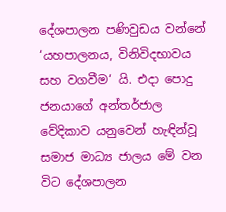දේශපාලන පණිවුඩය වන්නේ ‘යහපාලනය, විනිවිදභාවය සහ වගවීම‘ යි. එදා පොදු ජනයාගේ අන්තර්ජාල වේදිකාව යනුවෙන් හැඳින්වූ සමාජ මාධ්‍ය ජාලය මේ වන විට දේශපාලන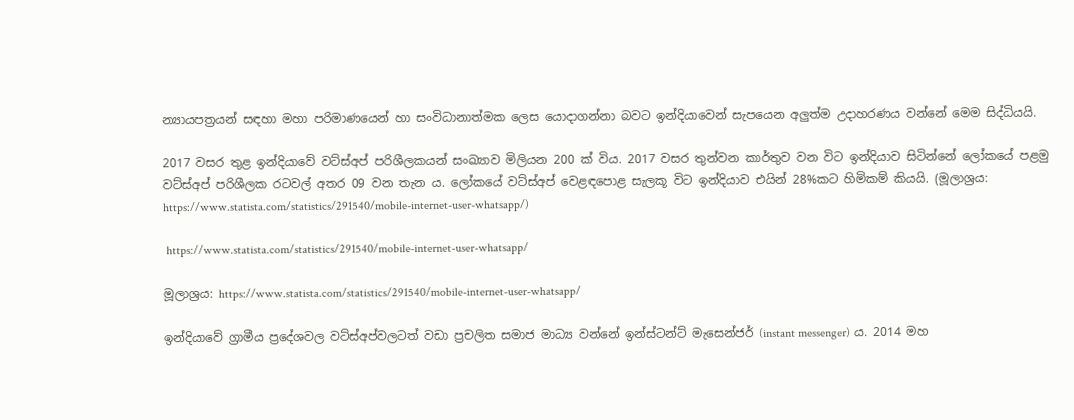න්‍යායපත්‍රයන් සඳහා මහා පරිමාණයෙන් හා සංවිධානාත්මක ලෙස යොදාගන්නා බවට ඉන්දියාවෙන් සැපයෙන අලුත්ම උදාහරණය වන්නේ මෙම සිද්ධියයි.

2017 වසර තුළ ඉන්දියාවේ වට්ස්අප් පරිශීලකයන් සංඛ්‍යාව මිලියන 200 ක් විය. 2017 වසර තුන්වන කාර්තුව වන විට ඉන්දියාව සිටින්නේ ලෝකයේ පළමු වට්ස්අප් පරිශීලක රටවල් අතර 09 වන තැන ය. ලෝකයේ වට්ස්අප් වෙළඳපොළ සැලකූ විට ඉන්දියාව එයින් 28%කට හිමිකම් කියයි. (මූලාශ්‍රය: https://www.statista.com/statistics/291540/mobile-internet-user-whatsapp/)

 https://www.statista.com/statistics/291540/mobile-internet-user-whatsapp/

මූලාශ්‍රය: https://www.statista.com/statistics/291540/mobile-internet-user-whatsapp/

ඉන්දියාවේ ග්‍රාමීය ප්‍රදේශවල වට්ස්අප්වලටත් වඩා ප්‍රචලිත සමාජ මාධ්‍ය වන්නේ ඉන්ස්ටන්ට් මැසෙන්ජර් (instant messenger) ය. 2014 මහ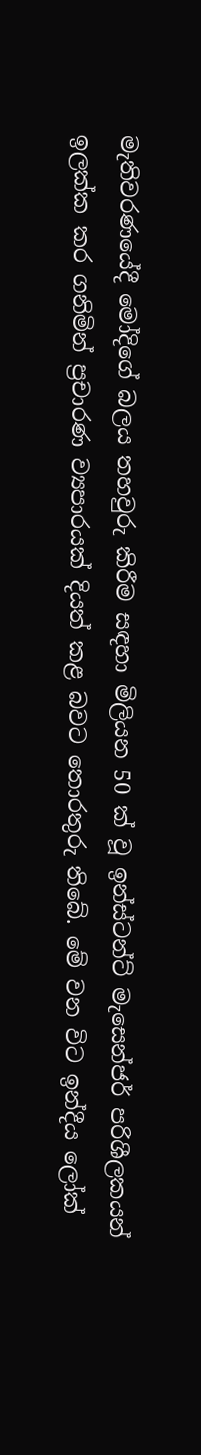මැතිවරණයේදී මෝදිගේ බලය තහවුරු කිරීම සඳහා මිලියන 50 ක් වූ ඉන්ස්ටන්ට් මැසෙන්ජර් පරිශීලකයන් ඉලක්ක කර ගනිමින් ප්‍රචාරණ ව්‍යපාරයක් දියත් කළ බවට තොරතුරු තිබේ. මේ වන විට ඉන්දීය ලෝක්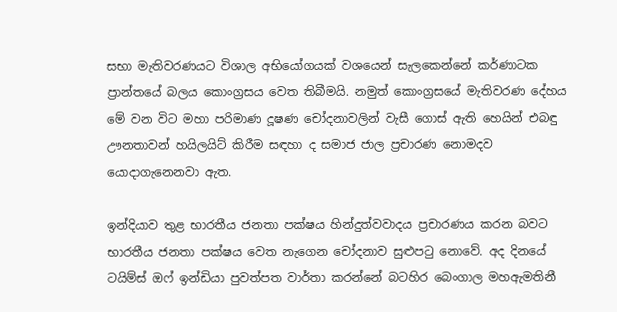සභා මැතිවරණයට විශාල අභියෝගයක් වශයෙන් සැලකෙන්නේ කර්ණාටක ප්‍රාන්තයේ බලය කොංග්‍රසය වෙත තිබීමයි. නමුත් කොංග්‍රසයේ මැතිවරණ දේහය මේ වන විට මහා පරිමාණ දූෂණ චෝදනාවලින් වැසී ගොස් ඇති හෙයින් එබඳු ඌනතාවන් හයිලයිට් කිරීම සඳහා ද සමාජ ජාල ප්‍රචාරණ නොමදව යොදාගැනෙනවා ඇත.

ඉන්දියාව තුළ භාරතීය ජනතා පක්ෂය හින්දුත්වවාදය ප්‍රචාරණය කරන බවට භාරතීය ජනතා පක්ෂය වෙත නැගෙන චෝදනාව සුළුපටු නොවේ. අද දිනයේ ටයිම්ස් ඔෆ් ඉන්ඩියා පුවත්පත වාර්තා කරන්නේ බටහිර බෙංගාල මහඇමතිනී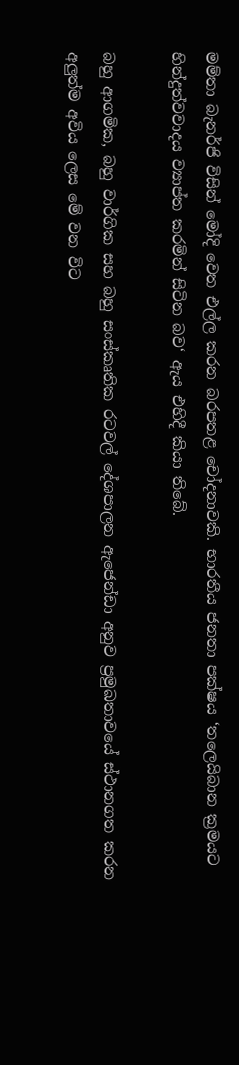මම්තා බැනර්ජි විසින් මෝදි වෙත එල්ල කරන බරපතළ චෝදනාවකි. භාරතීය ජනතා පක්ෂය ‘තලෙයිබාන ක්‍රමයට හින්දුත්වවාදය ව්‍යාප්ත කරමින් සිටින බව‘ ඇය එහිදී කියා තිබේ.

බහු ආගමික, බහු වාර්ගික සහ බහු සංස්කෘතික රටවල් දේශපාලන ඇජෙන්ඩා අනුව ප්‍රමුඛතාවයේ ස්ථානගත කරන අලුත්ම අවිය ලෙස මේ වන විට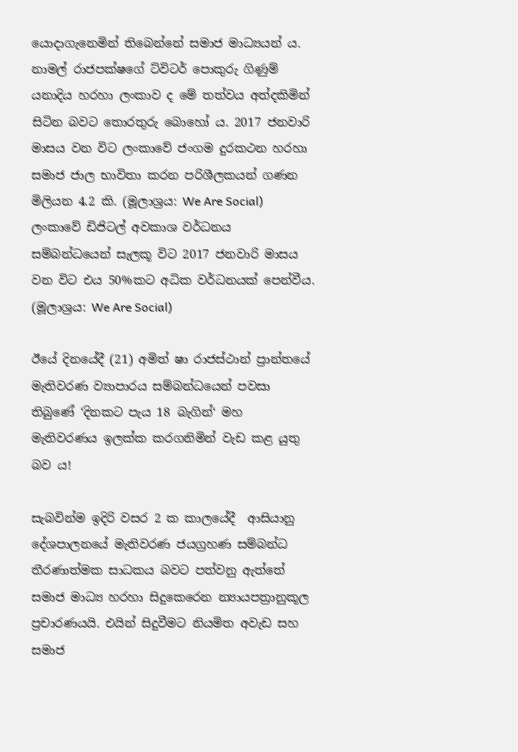යොදාගැනෙමින් තිබෙන්නේ සමාජ මාධ්‍යයන් ය. නාමල් රාජපක්ෂගේ ට්විටර් පොකුරු ගිණුම් යනාදිය හරහා ලංකාව ද මේ තත්වය අත්දකිමින් සිටින බවට තොරතුරු බොහෝ ය. 2017 ජනවාරි මාසය වන විට ලංකාවේ ජංගම දුරකථන හරහා සමාජ ජාල භාවිතා කරන පරිශීලකයන් ගණන මිලියන 4.2 කි. (මූලාශ්‍රය: We Are Social) ලංකාවේ ඩිජිටල් අවකාශ වර්ධනය සම්බන්ධයෙන් සැලකූ විට 2017 ජනවාරි මාසය වන විට එය 50%කට අධික වර්ධනයක් පෙන්වීය. (මූලාශ්‍රය: We Are Social)

ඊයේ දිනයේදී (21) අමිත් ෂා රාජස්ථාන් ප්‍රාන්තයේ මැතිවරණ ව්‍යාපාරය සම්බන්ධයෙන් පවසා තිබුණේ ‘දිනකට පැය 18 බැගින්‘ මහ මැතිවරණය ඉලක්ක කරගනිමින් වැඩ කළ යුතු බව ය!

සැබවින්ම ඉදිරි වසර 2 ක කාලයේදී  ආසියානු දේශපාලනයේ මැතිවරණ ජයග්‍රහණ සම්බන්ධ තීරණාත්මක සාධකය බවට පත්වනු ඇත්තේ සමාජ මාධ්‍ය හරහා සිදුකෙරෙන න්‍යායපත්‍රානුකූල ප්‍රචාරණයයි. එයින් සිදුවීමට නියමිත අවැඩ සහ සමාජ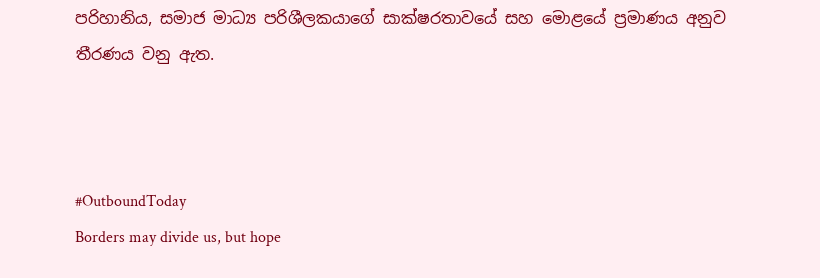පරිහානිය, සමාජ මාධ්‍ය පරිශීලකයාගේ සාක්ෂරතාවයේ සහ මොළයේ ප්‍රමාණය අනුව තීරණය වනු ඇත.



#OutboundToday
Borders may divide us, but hope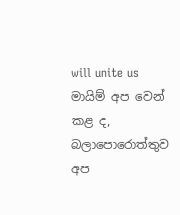will unite us
මායිම් අප වෙන් කළ ද, බලාපොරොත්තුව අප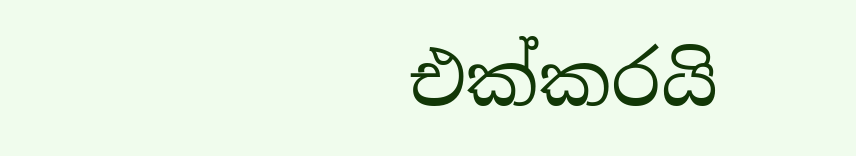එක්කරයි